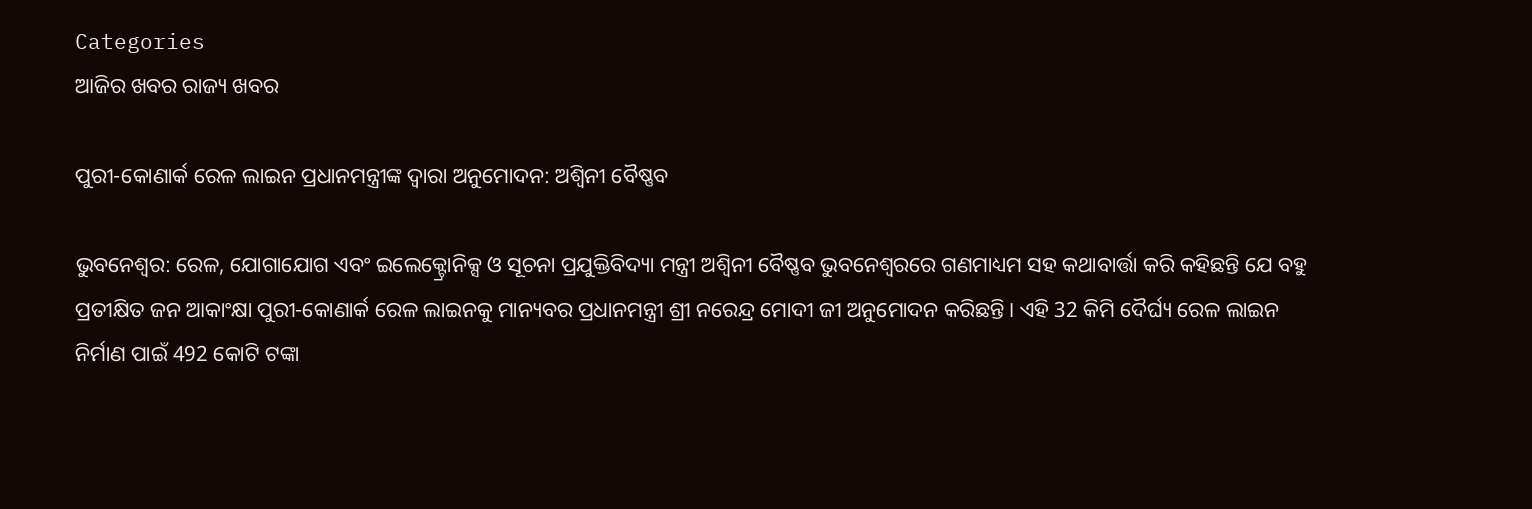Categories
ଆଜିର ଖବର ରାଜ୍ୟ ଖବର

ପୁରୀ-କୋଣାର୍କ ରେଳ ଲାଇନ ପ୍ରଧାନମନ୍ତ୍ରୀଙ୍କ ଦ୍ୱାରା ଅନୁମୋଦନ: ଅଶ୍ୱିନୀ ବୈଷ୍ଣବ

ଭୁବନେଶ୍ଵର: ରେଳ, ଯୋଗାଯୋଗ ଏବଂ ଇଲେକ୍ଟ୍ରୋନିକ୍ସ ଓ ସୂଚନା ପ୍ରଯୁକ୍ତିବିଦ୍ୟା ମନ୍ତ୍ରୀ ଅଶ୍ୱିନୀ ବୈଷ୍ଣବ ଭୁବନେଶ୍ୱରରେ ଗଣମାଧ୍ୟମ ସହ କଥାବାର୍ତ୍ତା କରି କହିଛନ୍ତି ଯେ ବହୁ ପ୍ରତୀକ୍ଷିତ ଜନ ଆକାଂକ୍ଷା ପୁରୀ-କୋଣାର୍କ ରେଳ ଲାଇନକୁ ମାନ୍ୟବର ପ୍ରଧାନମନ୍ତ୍ରୀ ଶ୍ରୀ ନରେନ୍ଦ୍ର ମୋଦୀ ଜୀ ଅନୁମୋଦନ କରିଛନ୍ତି। ଏହି 32 କିମି ଦୈର୍ଘ୍ୟ ରେଳ ଲାଇନ ନିର୍ମାଣ ପାଇଁ 492 କୋଟି ଟଙ୍କା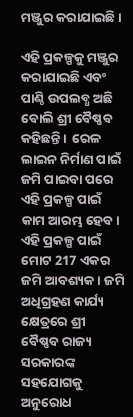ମଞ୍ଜୁର କରାଯାଇଛି।

ଏହି ପ୍ରକଳ୍ପକୁ ମଞ୍ଜୁର କରାଯାଇଛି ଏବଂ ପାଣ୍ଠି ଉପଲବ୍ଧ ଅଛି ବୋଲି ଶ୍ରୀ ବୈଷ୍ଣବ କହିଛନ୍ତି।  ରେଳ ଲାଇନ ନିର୍ମାଣ ପାଇଁ ଜମି ପାଇବା ପରେ ଏହି ପ୍ରକଳ୍ପ ପାଇଁ କାମ ଆରମ୍ଭ ହେବ।  ଏହି ପ୍ରକଳ୍ପ ପାଇଁ ମୋଟ 217 ଏକର ଜମି ଆବଶ୍ୟକ। ଜମି ଅଧିଗ୍ରହଣ କାର୍ଯ୍ୟ କ୍ଷେତ୍ରରେ ଶ୍ରୀ ବୈଷ୍ଣବ ରାଜ୍ୟ ସରକାରଙ୍କ ସହଯୋଗକୁ ଅନୁରୋଧ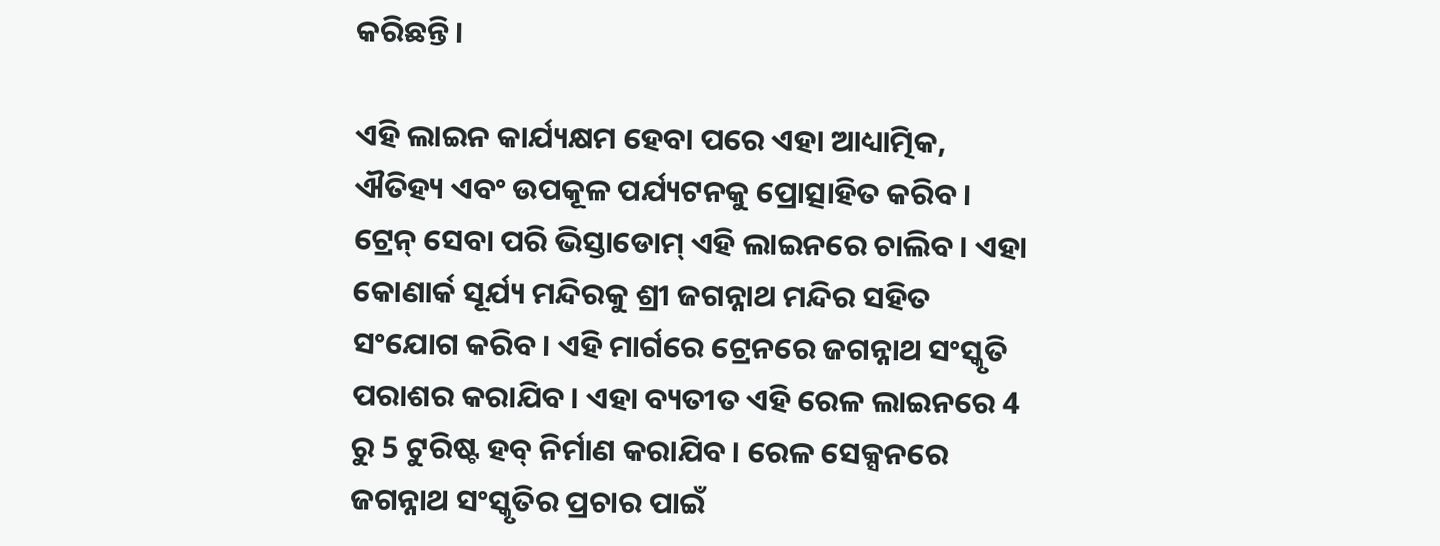କରିଛନ୍ତି।

ଏହି ଲାଇନ କାର୍ଯ୍ୟକ୍ଷମ ହେବା ପରେ ଏହା ଆଧ୍ୟାତ୍ମିକ, ଐତିହ୍ୟ ଏବଂ ଉପକୂଳ ପର୍ଯ୍ୟଟନକୁ ପ୍ରୋତ୍ସାହିତ କରିବ। ଟ୍ରେନ୍ ସେବା ପରି ଭିସ୍ତାଡୋମ୍ ଏହି ଲାଇନରେ ଚାଲିବ। ଏହା କୋଣାର୍କ ସୂର୍ଯ୍ୟ ମନ୍ଦିରକୁ ଶ୍ରୀ ଜଗନ୍ନାଥ ମନ୍ଦିର ସହିତ ସଂଯୋଗ କରିବ। ଏହି ମାର୍ଗରେ ଟ୍ରେନରେ ଜଗନ୍ନାଥ ସଂସ୍କୃତି ପରାଶର କରାଯିବ। ଏହା ବ୍ୟତୀତ ଏହି ରେଳ ଲାଇନରେ 4 ରୁ 5 ଟୁରିଷ୍ଟ ହବ୍ ନିର୍ମାଣ କରାଯିବ। ରେଳ ସେକ୍ସନରେ ଜଗନ୍ନାଥ ସଂସ୍କୃତିର ପ୍ରଚାର ପାଇଁ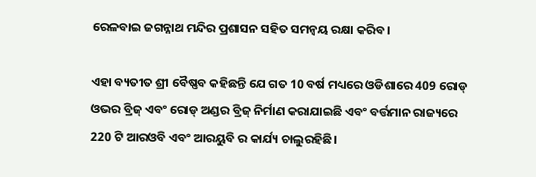ରେଳବାଇ ଜଗନ୍ନାଥ ମନ୍ଦିର ପ୍ରଶାସନ ସହିତ ସମନ୍ୱୟ ରକ୍ଷା କରିବ।

ଏହା ବ୍ୟତୀତ ଶ୍ରୀ ବୈଷ୍ଣବ କହିଛନ୍ତି ଯେ ଗତ 10 ବର୍ଷ ମଧ୍ୟରେ ଓଡିଶାରେ 409 ରୋଡ୍ ଓଭର ବ୍ରିଜ୍ ଏବଂ ରୋଡ୍ ଅଣ୍ଡର ବ୍ରିଜ୍ ନିର୍ମାଣ କରାଯାଇଛି ଏବଂ ବର୍ତ୍ତମାନ ରାଜ୍ୟରେ 220 ଟି ଆରଓବି ଏବଂ ଆରୟୁବି ର କାର୍ଯ୍ୟ ଚାଲୁରହିଛି।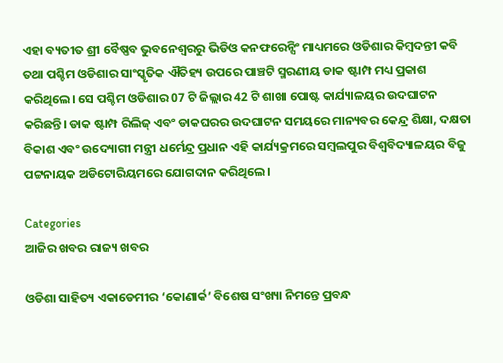ଏହା ବ୍ୟତୀତ ଶ୍ରୀ ବୈଷ୍ଣବ ଭୁବନେଶ୍ୱରରୁ ଭିଡିଓ କନଫରେନ୍ସିଂ ମାଧ୍ୟମରେ ଓଡିଶାର କିମ୍ବଦନ୍ତୀ କବି ତଥା ପଶ୍ଚିମ ଓଡିଶାର ସାଂସ୍କୃତିକ ଐତିହ୍ୟ ଉପରେ ପାଞ୍ଚଟି ସ୍ମରଣୀୟ ଡାକ ଷ୍ଟାମ୍ପ ମଧ୍ୟ ପ୍ରକାଶ କରିଥିଲେ। ସେ ପଶ୍ଚିମ ଓଡିଶାର 07 ଟି ଜିଲ୍ଲାର 42 ଟି ଶାଖା ପୋଷ୍ଟ କାର୍ଯ୍ୟାଳୟର ଉଦଘାଟନ କରିଛନ୍ତି। ଡାକ ଷ୍ଟାମ୍ପ ରିଲିଜ୍ ଏବଂ ଡାକଘରର ଉଦଘାଟନ ସମୟରେ ମାନ୍ୟବର କେନ୍ଦ୍ର ଶିକ୍ଷା, ଦକ୍ଷତା ବିକାଶ ଏବଂ ଉଦ୍ୟୋଗୀ ମନ୍ତ୍ରୀ ଧର୍ମେନ୍ଦ୍ର ପ୍ରଧାନ ଏହି କାର୍ଯ୍ୟକ୍ରମରେ ସମ୍ବଲପୁର ବିଶ୍ୱବିଦ୍ୟାଳୟର ବିଜୁ ପଟ୍ଟନାୟକ ଅଡିଟୋରିୟମରେ ଯୋଗଦାନ କରିଥିଲେ।

Categories
ଆଜିର ଖବର ରାଜ୍ୟ ଖବର

ଓଡିଶା ସାହିତ୍ୟ ଏକାଡେମୀର ‘କୋଣାର୍କ’ ବିଶେଷ ସଂଖ୍ୟା ନିମନ୍ତେ ପ୍ରବନ୍ଧ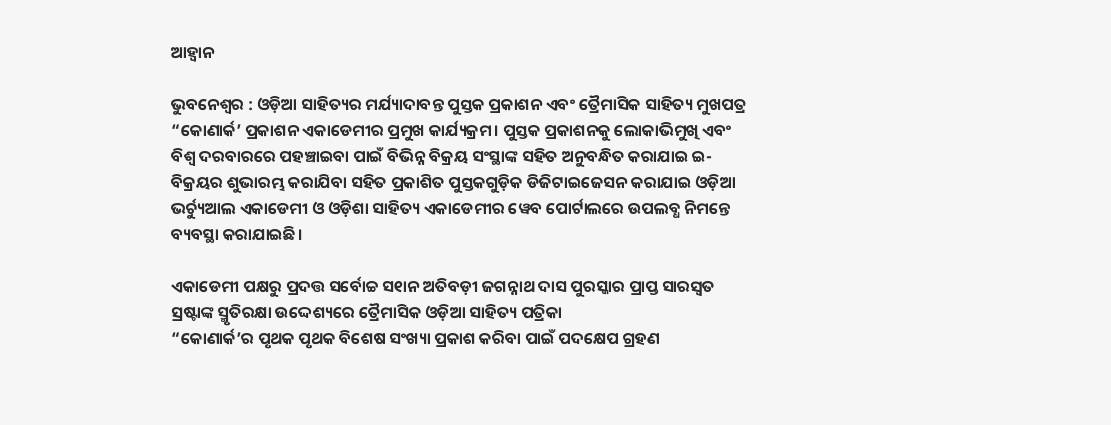ଆହ୍ୱାନ

ଭୁବନେଶ୍ୱର : ଓଡ଼ିଆ ସାହିତ୍ୟର ମର୍ଯ୍ୟାଦାବନ୍ତ ପୁସ୍ତକ ପ୍ରକାଶନ ଏବଂ ତ୍ରୈମାସିକ ସାହିତ୍ୟ ମୁଖପତ୍ର “କୋଣାର୍କ’ ପ୍ରକାଶନ ଏକାଡେମୀର ପ୍ରମୁଖ କାର୍ଯ୍ୟକ୍ରମ। ପୁସ୍ତକ ପ୍ରକାଶନକୁ ଲୋକାଭିମୁଖି ଏବଂ ବିଶ୍ୱ ଦରବାରରେ ପହଞ୍ଚାଇବା ପାଇଁ ବିଭିନ୍ନ ବିକ୍ରୟ ସଂସ୍ଥାଙ୍କ ସହିତ ଅନୁବନ୍ଧିତ କରାଯାଇ ଇ-ବିକ୍ରୟର ଶୁଭାରମ୍ଭ କରାଯିବା ସହିତ ପ୍ରକାଶିତ ପୁସ୍ତକଗୁଡ଼ିକ ଡିଜିଟାଇଜେସନ କରାଯାଇ ଓଡ଼ିଆ ଭର୍ଚ୍ୟୁଆଲ ଏକାଡେମୀ ଓ ଓଡ଼ିଶା ସାହିତ୍ୟ ଏକାଡେମୀର ୱେବ ପୋର୍ଟାଲରେ ଉପଲବ୍ଧ ନିମନ୍ତେ ବ୍ୟବସ୍ଥା କରାଯାଇଛି।

ଏକାଡେମୀ ପକ୍ଷରୁ ପ୍ରଦତ୍ତ ସର୍ବୋଚ୍ଚ ସ୧ାନ ଅତିବଡ଼ୀ ଜଗନ୍ନାଥ ଦାସ ପୁରସ୍କାର ପ୍ରାପ୍ତ ସାରସ୍ୱତ ସ୍ରଷ୍ଟାଙ୍କ ସ୍ମୃତିରକ୍ଷା ଉଦ୍ଦେଶ୍ୟରେ ତ୍ରୈମାସିକ ଓଡ଼ିଆ ସାହିତ୍ୟ ପତ୍ରିକା
“କୋଣାର୍କ’ର ପୃଥକ ପୃଥକ ବିଶେଷ ସଂଖ୍ୟା ପ୍ରକାଶ କରିବା ପାଇଁ ପଦକ୍ଷେପ ଗ୍ରହଣ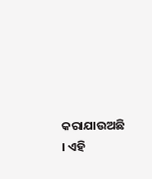କରାଯାଉଅଛି । ଏହି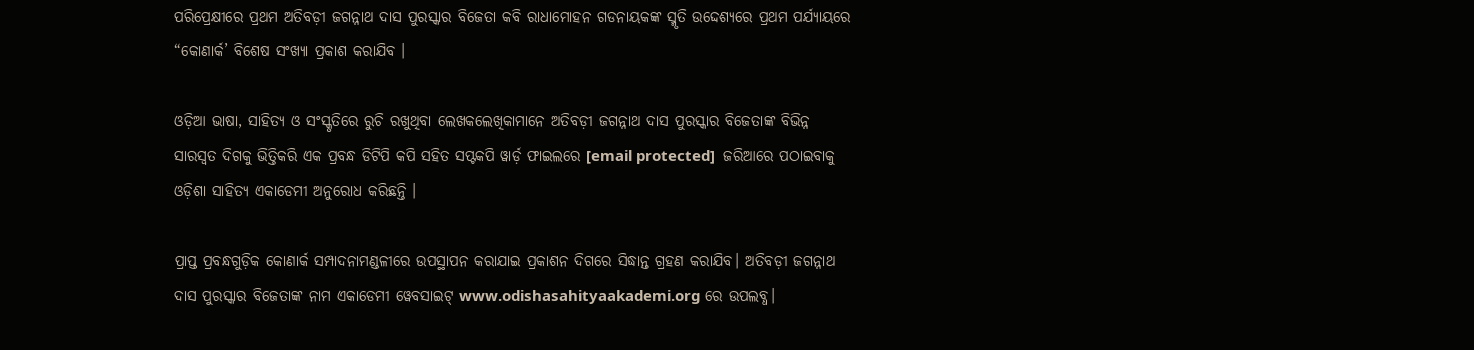ପରିପ୍ରେକ୍ଷୀରେ ପ୍ରଥମ ଅତିବଡ଼ୀ ଜଗନ୍ନାଥ ଦାସ ପୁରସ୍କାର ବିଜେତା କବି ରାଧାମୋହନ ଗଡନାୟକଙ୍କ ସ୍ମୃତି ଉଦ୍ଦେଶ୍ୟରେ ପ୍ରଥମ ପର୍ଯ୍ୟାୟରେ “କୋଣାର୍କ’ ବିଶେଷ ସଂଖ୍ୟା ପ୍ରକାଶ କରାଯିବ ।

ଓଡ଼ିଆ ଭାଷା, ସାହିତ୍ୟ ଓ ସଂସ୍କୃତିରେ ରୁଚି ରଖୁଥିବା ଲେଖକଲେଖିକାମାନେ ଅତିବଡ଼ୀ ଜଗନ୍ନାଥ ଦାସ ପୁରସ୍କାର ବିଜେତାଙ୍କ ବିଭିନ୍ନ ସାରସ୍ୱତ ଦିଗକୁ ଭିତ୍ତିକରି ଏକ ପ୍ରବନ୍ଧ ଡିଟିପି କପି ସହିତ ସପ୍ଟକପି ୱାର୍ଡ଼ ଫାଇଲରେ [email protected]  ଜରିଆରେ ପଠାଇବାକୁ ଓଡ଼ିଶା ସାହିତ୍ୟ ଏକାଡେମୀ ଅନୁରୋଧ କରିଛନ୍ତି ।

ପ୍ରାପ୍ତ ପ୍ରବନ୍ଧଗୁଡ଼ିକ କୋଣାର୍କ ସମ୍ପାଦନାମଣ୍ଡଳୀରେ ଉପସ୍ଥାପନ କରାଯାଇ ପ୍ରକାଶନ ଦିଗରେ ସିଦ୍ଧାନ୍ତ ଗ୍ରହଣ କରାଯିବ। ଅତିବଡ଼ୀ ଜଗନ୍ନାଥ ଦାସ ପୁରସ୍କାର ବିଜେତାଙ୍କ ନାମ ଏକାଡେମୀ ୱେବସାଇଟ୍ www.odishasahityaakademi.org ରେ ଉପଲବ୍ଧ।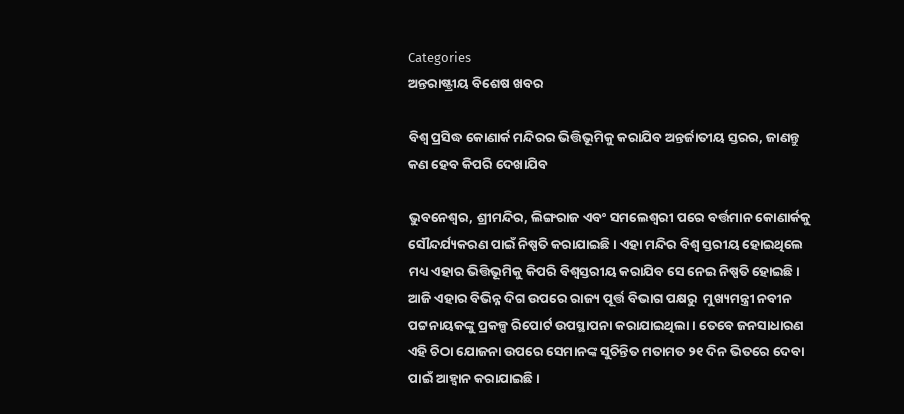Categories
ଅନ୍ତରାଷ୍ଟ୍ରୀୟ ବିଶେଷ ଖବର

ବିଶ୍ବ ପ୍ରସିଦ୍ଧ କୋଣାର୍କ ମନ୍ଦିରର ଭିତ୍ତିଭୂମିକୁ କରାଯିବ ଅନ୍ତର୍ଜାତୀୟ ସ୍ତରର, ଜାଣନ୍ତୁ କଣ ହେବ କିପରି ଦେଖାଯିବ

ଭୁବନେଶ୍ବର, ଶ୍ରୀମନ୍ଦିର, ଲିଙ୍ଗରାଜ ଏବଂ ସମଲେଶ୍ବରୀ ପରେ ବର୍ତ୍ତମାନ କୋଣାର୍କକୁ ସୌନ୍ଦର୍ଯ୍ୟକରଣ ପାଇଁ ନିଷ୍ପତି କରାଯାଇଛି। ଏହା ମନ୍ଦିର ବିଶ୍ବ ସ୍ତରୀୟ ହୋଇଥିଲେ ମଧ୍ୟ ଏହାର ଭିତ୍ତିଭୂମିକୁ କିପରି ବିଶ୍ବସ୍ତରୀୟ କରାଯିବ ସେ ନେଇ ନିଷ୍ପତି ହୋଇଛି।  ଆଜି ଏହାର ବିଭିନ୍ନ ଦିଗ ଉପରେ ରାଜ୍ୟ ପୂର୍ତ୍ତ ବିଭାଗ ପକ୍ଷରୁ  ମୁଖ୍ୟମନ୍ତ୍ରୀ ନବୀନ ପଟ୍ଟନାୟକଙ୍କୁ ପ୍ରକଳ୍ପ ରିପୋର୍ଟ ଉପସ୍ଥାପନା କରାଯାଇଥିଲା। ତେବେ ଜନସାଧାରଣ ଏହି ଚିଠା ଯୋଜନା ଉପରେ ସେମାନଙ୍କ ସୁଚିନ୍ତିତ ମତାମତ ୨୧ ଦିନ ଭିତରେ ଦେବା ପାଇଁ ଆହ୍ବାନ କରାଯାଇଛି।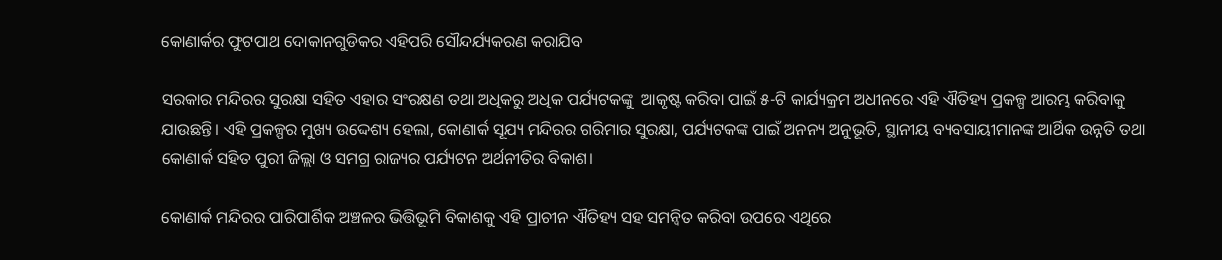କୋଣାର୍କର ଫୁଟପାଥ ଦୋକାନଗୁଡିକର ଏହିପରି ସୌନ୍ଦର୍ଯ୍ୟକରଣ କରାଯିବ

ସରକାର ମନ୍ଦିରର ସୁରକ୍ଷା ସହିତ ଏହାର ସଂରକ୍ଷଣ ତଥା ଅଧିକରୁ ଅଧିକ ପର୍ଯ୍ୟଟକଙ୍କୁ  ଆକୃଷ୍ଟ କରିବା ପାଇଁ ୫-ଟି କାର୍ଯ୍ୟକ୍ରମ ଅଧୀନରେ ଏହି ଐତିହ୍ୟ ପ୍ରକଳ୍ପ ଆରମ୍ଭ କରିବାକୁ ଯାଉଛନ୍ତି। ଏହି ପ୍ରକଳ୍ପର ମୁଖ୍ୟ ଉଦ୍ଦେଶ୍ୟ ହେଲା, କୋଣାର୍କ ସୂଯ୍ୟ ମନ୍ଦିରର ଗରିମାର ସୁରକ୍ଷା, ପର୍ଯ୍ୟଟକଙ୍କ ପାଇଁ ଅନନ୍ୟ ଅନୁଭୂତି, ସ୍ଥାନୀୟ ବ୍ୟବସାୟୀମାନଙ୍କ ଆର୍ଥିକ ଉନ୍ନତି ତଥା କୋଣାର୍କ ସହିତ ପୁରୀ ଜିଲ୍ଲା ଓ ସମଗ୍ର ରାଜ୍ୟର ପର୍ଯ୍ୟଟନ ଅର୍ଥନୀତିର ବିକାଶ।

କୋଣାର୍କ ମନ୍ଦିରର ପାରିପାର୍ଶିକ ଅଞ୍ଚଳର ଭିତ୍ତିଭୂମି ବିକାଶକୁ ଏହି ପ୍ରାଚୀନ ଐତିହ୍ୟ ସହ ସମନ୍ବିତ କରିବା ଉପରେ ଏଥିରେ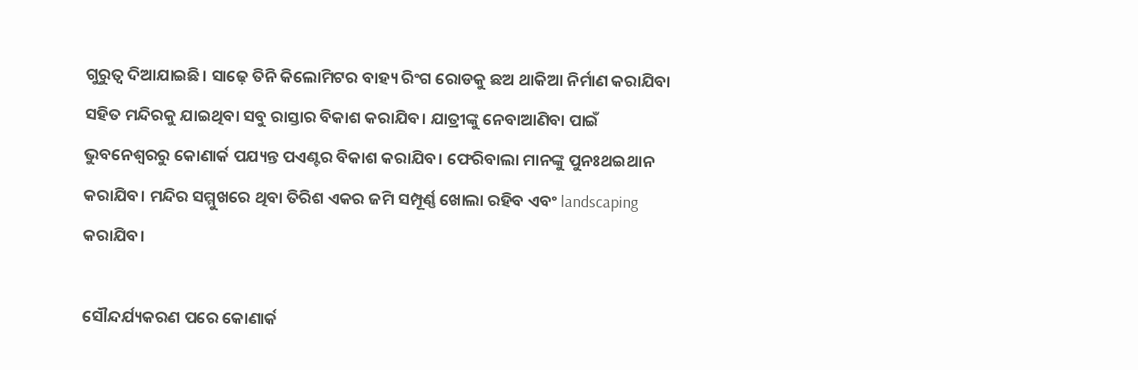ଗୁରୁତ୍ୱ ଦିଆଯାଇଛି। ସାଢ଼େ ତିନି କିଲୋମିଟର ବାହ୍ୟ ରିଂଗ ରୋଡକୁ ଛଅ ଥାକିଆ ନିର୍ମାଣ କରାଯିବା ସହିତ ମନ୍ଦିରକୁ ଯାଇଥିବା ସବୁ ରାସ୍ତାର ବିକାଶ କରାଯିବ। ଯାତ୍ରୀଙ୍କୁ ନେବାଆଣିବା ପାଇଁ ଭୁବନେଶ୍ୱରରୁ କୋଣାର୍କ ପଯ୍ୟନ୍ତ ପଏଣ୍ଟର ବିକାଶ କରାଯିବ। ଫେରିବାଲା ମାନଙ୍କୁ ପୁନଃଥଇଥାନ କରାଯିବ। ମନ୍ଦିର ସମ୍ମୁଖରେ ଥିବା ତିରିଶ ଏକର ଜମି ସମ୍ପୂର୍ଣ୍ଣ ଖୋଲା ରହିବ ଏବଂ landscaping  କରାଯିବ।

ସୌନ୍ଦର୍ଯ୍ୟକରଣ ପରେ କୋଣାର୍କ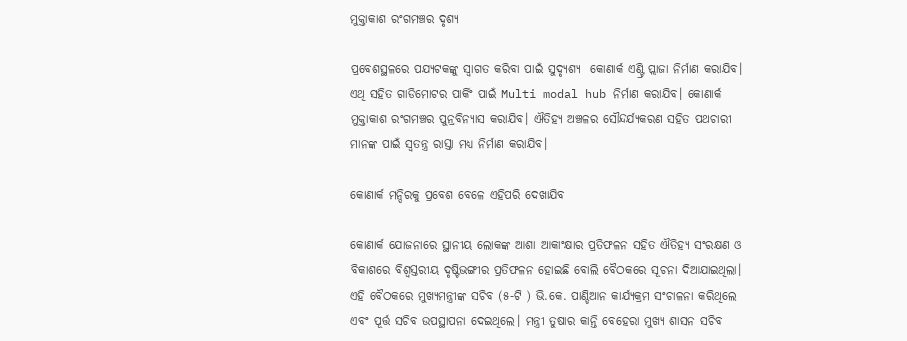ମୁକ୍ତାକାଶ ରଂଗମଞ୍ଚର ଦୃଶ୍ୟ

ପ୍ରବେଶସ୍ଥଳରେ ପଯ୍ୟଟକଙ୍କୁ ସ୍ବାଗତ କରିବା ପାଇଁ ସୁଦ୍ୟୃଶ୍ୟ  କୋଣାର୍କ ଏଣ୍ଟ୍ରି ପ୍ଲାଜା ନିର୍ମାଣ କରାଯିବ। ଏଥି ସହିତ ଗାଡିମୋଟର ପାର୍କିଂ ପାଇଁ Multi modal hub ନିର୍ମାଣ କରାଯିବ। କୋଣାର୍କ ମୁକ୍ତାକାଶ ରଂଗମଞ୍ଚର ପୁନ୍ରବିନ୍ୟାସ କରାଯିବ। ଐତିହ୍ୟ ଅଞ୍ଚଳର ସୌନ୍ଦର୍ଯ୍ୟକରଣ ସହିତ ପଥଚାରୀ ମାନଙ୍କ ପାଇଁ ସ୍ବତନ୍ତ୍ର ରାସ୍ତା ମଧ୍ୟ ନିର୍ମାଣ କରାଯିବ।

କୋଣାର୍କ ମନ୍ଦିରକୁ ପ୍ରବେଶ ବେଳେ ଏହିପରି ଦେଖାଯିବ

କୋଣାର୍କ ଯୋଜନାରେ ସ୍ଥାନୀୟ ଲୋକଙ୍କ ଆଶା ଆକାଂକ୍ଷାର ପ୍ରତିଫଳନ ସହିତ ଐତିହ୍ୟ ସଂରକ୍ଷଣ ଓ ବିକାଶରେ ବିଶ୍ବସ୍ତରୀୟ ଦୃଷ୍ଟିଭଙ୍ଗୀର ପ୍ରତିଫଳନ ହୋଇଛି ବୋଲି ବୈଠକରେ ସୂଚନା ଦିଆଯାଇଥିଲା। ଏହି ବୈଠକରେ ମୁଖ୍ୟମନ୍ତ୍ରୀଙ୍କ ସଚିବ (୫-ଟି ) ଭି.କେ. ପାଣ୍ଡିଆନ କାର୍ଯ୍ୟକ୍ରମ ସଂଚାଳନା କରିଥିଲେ ଏବଂ ପୂର୍ତ୍ତ ସଚିବ ଉପସ୍ଥାପନା ଦେଇଥିଲେ। ମନ୍ତ୍ରୀ ତୁଷାର କାନ୍ତି ବେହେରା ମୁଖ୍ୟ ଶାସନ ସଚିବ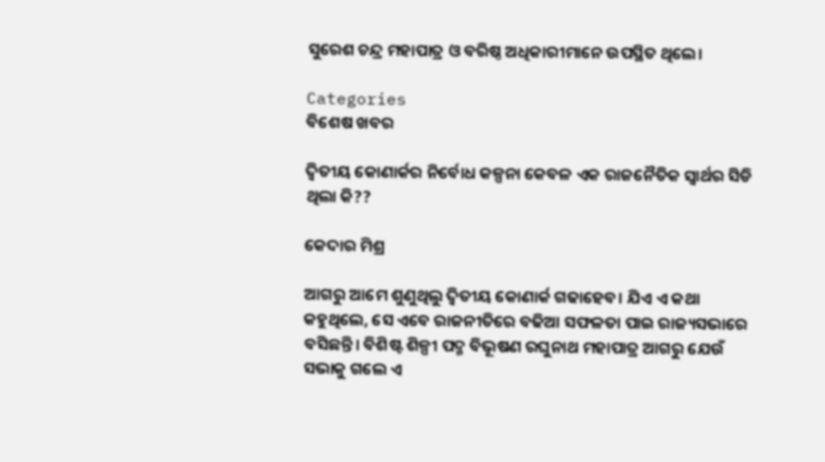ସୁରେଶ ଚନ୍ଦ୍ର ମହାପାତ୍ର ଓ ବରିଷ୍ଠ ଅଧିକାରୀମାନେ ଉପସ୍ଥିତ ଥିଲେ।

Categories
ବିଶେଷ ଖବର

ଦ୍ଵିତୀୟ କୋଣାର୍କର ନିର୍ବୋଧ କଳ୍ପନା କେବଳ ଏକ ରାଜନୈତିକ ସ୍ଵାର୍ଥର ସିଡି ଥିଲା କି??

କେଦାର ମିଶ୍ର

ଆଗରୁ ଆମେ ଶୁଣୁଥିଲୁ ଦ୍ଵିତୀୟ କୋଣାର୍କ ଗଢାହେବ। ଯିଏ ଏ କଥା କହୁଥିଲେ, ସେ ଏବେ ରାଜନୀତିରେ ବଢିଆ ସଫଳତା ପାଇ ରାଜ୍ୟସଭାରେ ବସିଛନ୍ତି। ବିଶିଷ୍ଟ ଶିଳ୍ପୀ ପଦ୍ମ ବିଭୂଷଣ ରଘୁନାଥ ମହାପାତ୍ର ଆଗରୁ ଯେଉଁ ସଭାକୁ ଗଲେ ଏ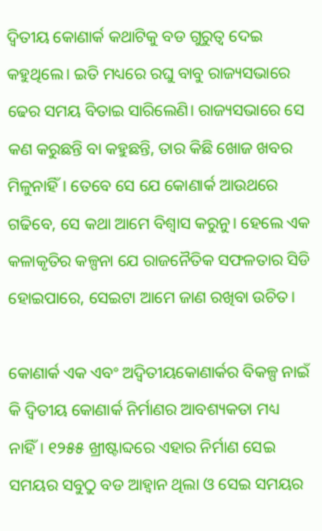ଦ୍ଵିତୀୟ କୋଣାର୍କ କଥାଟିକୁ ବଡ ଗୁରୁତ୍ଵ ଦେଇ କହୁଥିଲେ। ଇତି ମଧ୍ୟରେ ରଘୁ ବାବୁ ରାଜ୍ୟସଭାରେ ଢେର ସମୟ ବିତାଇ ସାରିଲେଣି। ରାଜ୍ୟସଭାରେ ସେ କଣ କରୁଛନ୍ତି ବା କହୁଛନ୍ତି, ତାର କିଛି ଖୋଜ ଖବର ମିଳୁନାହିଁ। ତେବେ ସେ ଯେ କୋଣାର୍କ ଆଉଥରେ ଗଢିବେ, ସେ କଥା ଆମେ ବିଶ୍ଵାସ କରୁନୁ। ହେଲେ ଏକ କଳାକୃତିର କଳ୍ପନା ଯେ ରାଜନୈତିକ ସଫଳତାର ସିଡି ହୋଇପାରେ, ସେଇଟା ଆମେ ଜାଣ ରଖିବା ଉଚିତ।

କୋଣାର୍କ ଏକ ଏବଂ ଅଦ୍ଵିତୀୟକୋଣାର୍କର ବିକଳ୍ପ ନାଇଁ କି ଦ୍ଵିତୀୟ କୋଣାର୍କ ନିର୍ମାଣର ଆବଶ୍ୟକତା ମଧ୍ୟ ନାହିଁ। ୧୨୫୫ ଖ୍ରୀଷ୍ଟାବ୍ଦରେ ଏହାର ନିର୍ମାଣ ସେଇ ସମୟର ସବୁଠୁ ବଡ ଆହ୍ଵାନ ଥିଲା ଓ ସେଇ ସମୟର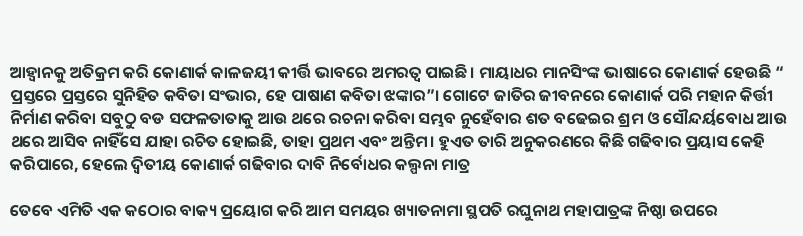ଆହ୍ଵାନକୁ ଅତିକ୍ରମ କରି କୋଣାର୍କ କାଳଜୟୀ କୀର୍ତ୍ତି ଭାବରେ ଅମରତ୍ଵ ପାଇଛି। ମାୟାଧର ମାନସିଂଙ୍କ ଭାଷାରେ କୋଣାର୍କ ହେଉଛି “ ପ୍ରସ୍ତରେ ପ୍ରସ୍ତରେ ସୁନିହିତ କବିତା ସଂଭାର, ହେ ପାଷାଣ କବିତା ଝଙ୍କାର”। ଗୋଟେ ଜାତିର ଜୀବନରେ କୋଣାର୍କ ପରି ମହାନ କିର୍ତ୍ତୀ ନିର୍ମାଣ କରିବା ସବୁଠୁ ବଡ ସଫଳତାତାକୁ ଆଉ ଥରେ ରଚନା କରିବା ସମ୍ଭବ ନୁହେଁବାର ଶତ ବଢେଇର ଶ୍ରମ ଓ ସୌନ୍ଦର୍ୟବୋଧ ଆଉ ଥରେ ଆସିବ ନାହିଁସେ ଯାହା ରଚିତ ହୋଇଛି, ତାହା ପ୍ରଥମ ଏବଂ ଅନ୍ତିମ। ହୁଏତ ତାରି ଅନୁକରଣରେ କିଛି ଗଢିବାର ପ୍ରୟାସ କେହି କରିପାରେ, ହେଲେ ଦ୍ଵିତୀୟ କୋଣାର୍କ ଗଢିବାର ଦାବି ନିର୍ବୋଧର କଲ୍ପନା ମାତ୍ର

ତେବେ ଏମିତି ଏକ କଠୋର ବାକ୍ୟ ପ୍ରୟୋଗ କରି ଆମ ସମୟର ଖ୍ୟାତନାମା ସ୍ଥପତି ରଘୁନାଥ ମହାପାତ୍ରଙ୍କ ନିଷ୍ଠା ଉପରେ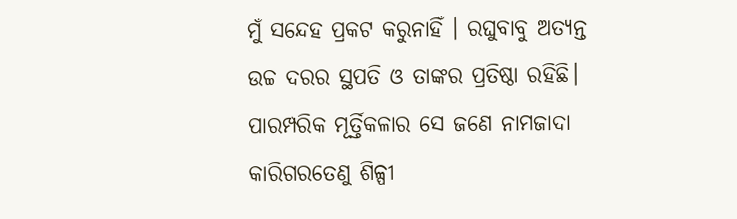ମୁଁ ସନ୍ଦେହ ପ୍ରକଟ କରୁନାହିଁ । ରଘୁବାବୁ ଅତ୍ୟନ୍ତ ଉଚ୍ଚ ଦରର ସ୍ଥପତି ଓ ତାଙ୍କର ପ୍ରତିଷ୍ଠା ରହିଛି। ପାରମ୍ପରିକ ମୂର୍ତ୍ତିକଳାର ସେ ଜଣେ ନାମଜାଦା କାରିଗରତେଣୁ ଶିଳ୍ପୀ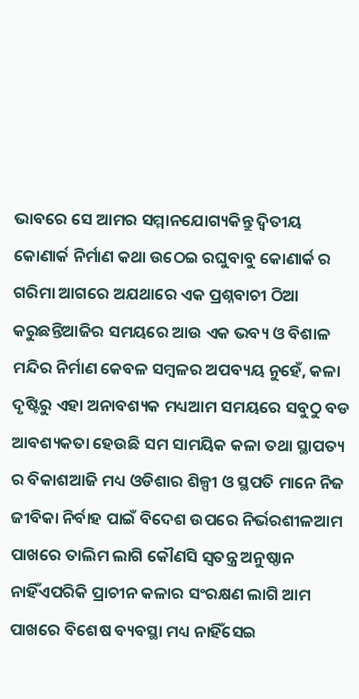ଭାବରେ ସେ ଆମର ସମ୍ମାନଯୋଗ୍ୟକିନ୍ତୁ ଦ୍ଵିତୀୟ କୋଣାର୍କ ନିର୍ମାଣ କଥା ଉଠେଇ ରଘୁବାବୁ କୋଣାର୍କ ର ଗରିମା ଆଗରେ ଅଯଥାରେ ଏକ ପ୍ରଶ୍ନବାଚୀ ଠିଆ କରୁଛନ୍ତିଆଜିର ସମୟରେ ଆଉ ଏକ ଭବ୍ୟ ଓ ବିଶାଳ ମନ୍ଦିର ନିର୍ମାଣ କେବଳ ସମ୍ବଳର ଅପବ୍ୟୟ ନୁହେଁ, କଳା ଦୃଷ୍ଟିରୁ ଏହା ଅନାବଶ୍ୟକ ମଧ୍ୟଆମ ସମୟରେ ସବୁଠୁ ବଡ ଆବଶ୍ୟକତା ହେଉଛି ସମ ସାମୟିକ କଳା ତଥା ସ୍ଥାପତ୍ୟ ର ବିକାଶଆଜି ମଧ୍ୟ ଓଡିଶାର ଶିଳ୍ପୀ ଓ ସ୍ଥପତି ମାନେ ନିଜ ଜୀବିକା ନିର୍ବାହ ପାଇଁ ବିଦେଶ ଉପରେ ନିର୍ଭରଶୀଳଆମ ପାଖରେ ତାଲିମ ଲାଗି କୌଣସି ସ୍ଵତନ୍ତ୍ର ଅନୁଷ୍ଠାନ ନାହିଁଏପରିକି ପ୍ରାଚୀନ କଳାର ସଂରକ୍ଷଣ ଲାଗି ଆମ ପାଖରେ ବିଶେଷ ବ୍ୟବସ୍ଥା ମଧ୍ୟ ନାହିଁସେଇ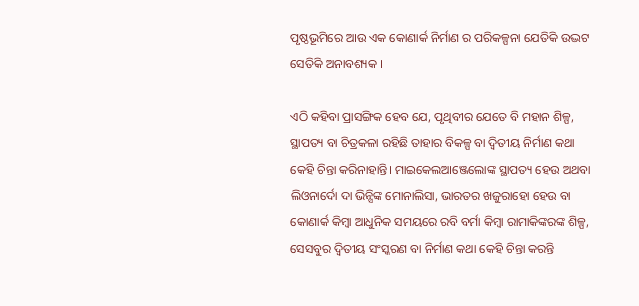ପୃଷ୍ଠଭୂମିରେ ଆଉ ଏକ କୋଣାର୍କ ନିର୍ମାଣ ର ପରିକଳ୍ପନା ଯେତିକି ଉଦ୍ଭଟ ସେତିକି ଅନାବଶ୍ୟକ ।

ଏଠି କହିବା ପ୍ରାସଙ୍ଗିକ ହେବ ଯେ, ପୃଥିବୀର ଯେତେ ବି ମହାନ ଶିଳ୍ପ, ସ୍ଥାପତ୍ୟ ବା ଚିତ୍ରକଳା ରହିଛି ତାହାର ବିକଳ୍ପ ବା ଦ୍ଵିତୀୟ ନିର୍ମାଣ କଥା କେହି ଚିନ୍ତା କରିନାହାନ୍ତି। ମାଇକେଲଆଞ୍ଜେଲୋଙ୍କ ସ୍ଥାପତ୍ୟ ହେଉ ଅଥବା ଲିଓନାର୍ଦୋ ଦା ଭିନ୍ସିଙ୍କ ମୋନାଲିସା, ଭାରତର ଖଜୁରାହୋ ହେଉ ବା କୋଣାର୍କ କିମ୍ବା ଆଧୁନିକ ସମୟରେ ରବି ବର୍ମା କିମ୍ବା ରାମାକିଙ୍କରଙ୍କ ଶିଳ୍ପ, ସେସବୁର ଦ୍ଵିତୀୟ ସଂସ୍କରଣ ବା ନିର୍ମାଣ କଥା କେହି ଚିନ୍ତା କରନ୍ତି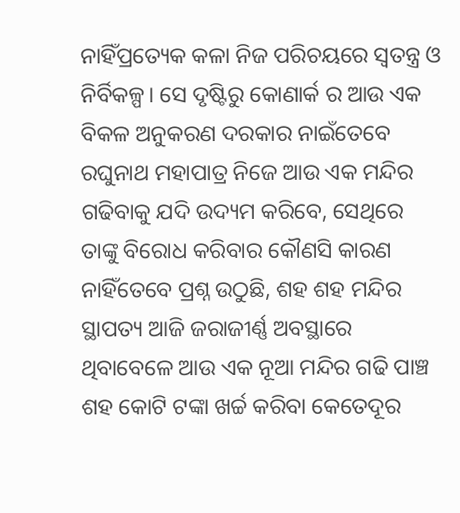ନାହିଁପ୍ରତ୍ୟେକ କଳା ନିଜ ପରିଚୟରେ ସ୍ଵତନ୍ତ୍ର ଓ ନିର୍ବିକଳ୍ପ। ସେ ଦୃଷ୍ଟିରୁ କୋଣାର୍କ ର ଆଉ ଏକ ବିକଳ ଅନୁକରଣ ଦରକାର ନାଇଁତେବେ ରଘୁନାଥ ମହାପାତ୍ର ନିଜେ ଆଉ ଏକ ମନ୍ଦିର ଗଢିବାକୁ ଯଦି ଉଦ୍ୟମ କରିବେ, ସେଥିରେ ତାଙ୍କୁ ବିରୋଧ କରିବାର କୌଣସି କାରଣ ନାହିଁତେବେ ପ୍ରଶ୍ନ ଉଠୁଛି, ଶହ ଶହ ମନ୍ଦିର ସ୍ଥାପତ୍ୟ ଆଜି ଜରାଜୀର୍ଣ୍ଣ ଅବସ୍ଥାରେ ଥିବାବେଳେ ଆଉ ଏକ ନୂଆ ମନ୍ଦିର ଗଢି ପାଞ୍ଚ ଶହ କୋଟି ଟଙ୍କା ଖର୍ଚ୍ଚ କରିବା କେତେଦୂର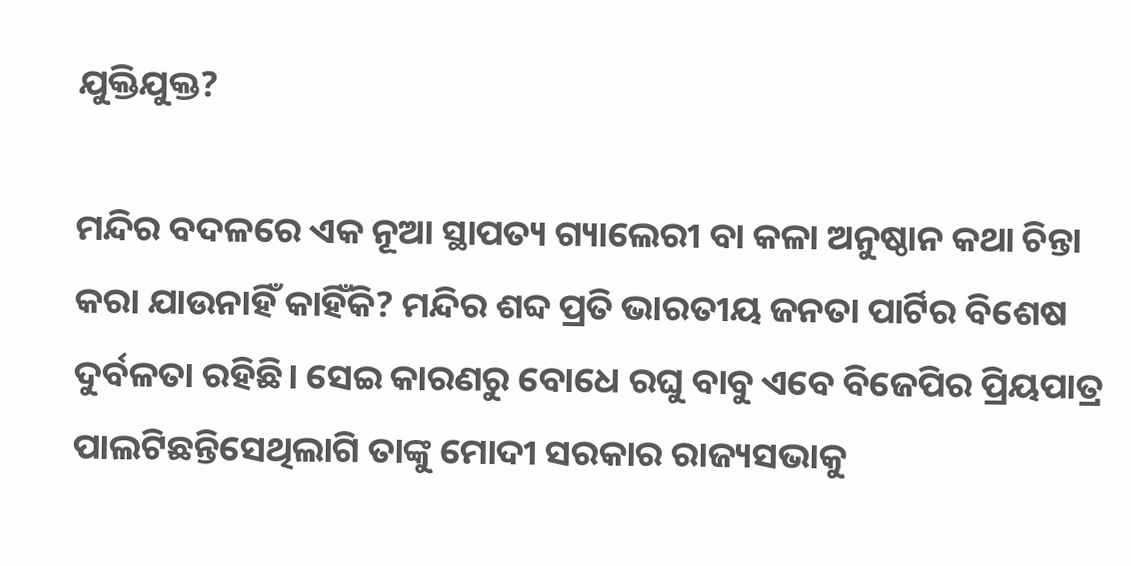ଯୁକ୍ତିଯୁକ୍ତ?

ମନ୍ଦିର ବଦଳରେ ଏକ ନୂଆ ସ୍ଥାପତ୍ୟ ଗ୍ୟାଲେରୀ ବା କଳା ଅନୁଷ୍ଠାନ କଥା ଚିନ୍ତା କରା ଯାଉନାହିଁ କାହିଁକି? ମନ୍ଦିର ଶବ୍ଦ ପ୍ରତି ଭାରତୀୟ ଜନତା ପାର୍ଟିର ବିଶେଷ ଦୁର୍ବଳତା ରହିଛି। ସେଇ କାରଣରୁ ବୋଧେ ରଘୁ ବାବୁ ଏବେ ବିଜେପିର ପ୍ରିୟପାତ୍ର ପାଲଟିଛନ୍ତିସେଥିଲାଗି ତାଙ୍କୁ ମୋଦୀ ସରକାର ରାଜ୍ୟସଭାକୁ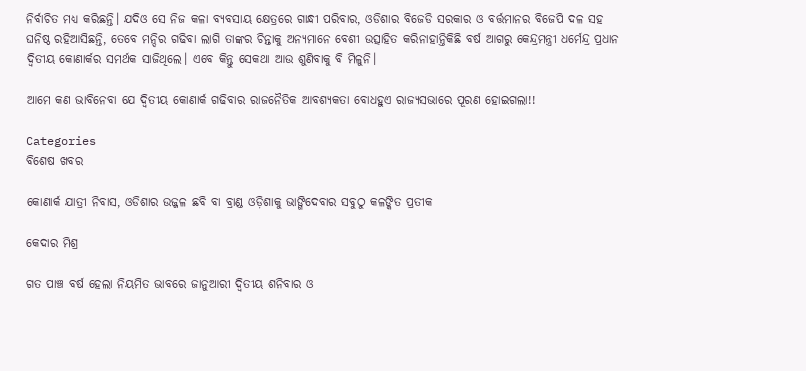ନିର୍ବାଚିତ ମଧ୍ୟ କରିଛନ୍ତି। ଯଦିଓ ସେ ନିଜ କଳା ବ୍ୟବସାୟ କ୍ଷେତ୍ରରେ ଗାନ୍ଧୀ ପରିବାର, ଓଡିଶାର ବିଜେଡି ସରକାର ଓ ବର୍ତ୍ତମାନର ବିଜେପି ଦଳ ସହ ଘନିଷ୍ଠ ରହିଆସିଛନ୍ତି, ତେବେ ମନ୍ଦିର ଗଢିବା ଲାଗି ତାଙ୍କର ଚିନ୍ତାକୁ ଅନ୍ୟମାନେ ବେଶୀ ଉତ୍ସାହିତ କରିନାହାନ୍ତିକିଛି ବର୍ଷ ଆଗରୁ କେନ୍ଦ୍ରମନ୍ତ୍ରୀ ଧର୍ମେନ୍ଦ୍ର ପ୍ରଧାନ ଦ୍ଵିତୀୟ କୋଣାର୍କର ସମର୍ଥକ ସାଜିଥିଲେ। ଏବେ କିନ୍ତୁ ସେକଥା ଆଉ ଶୁଣିବାକୁ ବି ମିଳୁନି।

ଆମେ କଣ ଭାବିନେବା ଯେ ଦ୍ଵିତୀୟ କୋଣାର୍କ ଗଢିବାର ରାଜନୈତିକ ଆବଶ୍ୟକତା ବୋଧହୁଏ ରାଜ୍ୟସଭାରେ ପୂରଣ ହୋଇଗଲା!!

Categories
ବିଶେଷ ଖବର

କୋଣାର୍କ ଯାତ୍ରୀ ନିବାସ, ଓଡିଶାର ଉଜ୍ଜଳ ଛବି ବା ବ୍ରାଣ୍ଡ ଓଡ଼ିଶାକୁ ଭାଙ୍ଗିଦେବାର ସବୁଠୁ କଳଙ୍କିତ ପ୍ରତୀକ

କେଦାର ମିଶ୍ର

ଗତ ପାଞ୍ଚ ବର୍ଷ ହେଲା ନିୟମିତ ଭାବରେ ଜାନୁଆରୀ ଦ୍ଵିତୀୟ ଶନିବାର ଓ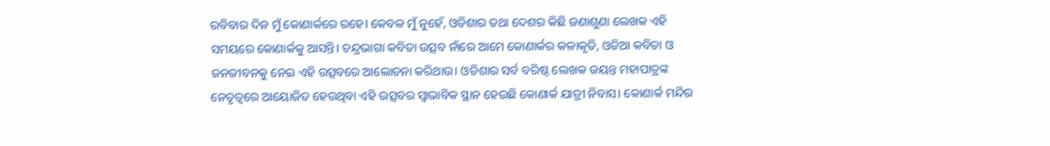ରବିବାର ଦିନ ମୁଁ କୋଣାର୍କରେ ରହେ। କେବଳ ମୁଁ ନୁହେଁ, ଓଡିଶାର ତଥା ଦେଶର କିଛି ଜଣାଶୁଣା ଲେଖକ ଏହି ସମୟରେ କୋଣାର୍କକୁ ଆସନ୍ତି। ଚନ୍ଦ୍ରଭାଗା କବିତା ଉତ୍ସବ ନାଁରେ ଆମେ କୋଣାର୍କର କଳାକୃତି, ଓଡିଆ କବିତା ଓ ଜନଜୀବନକୁ ନେଇ ଏହି ଉତ୍ସବରେ ଆଲୋଚନା କରିଥାଉ। ଓଡିଶାର ସର୍ବ ବରିଷ୍ଠ ଲେଖକ ଜୟନ୍ତ ମହାପାତ୍ରଙ୍କ ନେତୃତ୍ଵରେ ଆୟୋଜିତ ହେଉଥିବା ଏହି ଉତ୍ସବର ସ୍ଵାଭାବିକ ସ୍ଥାନ ହେଉଛି କୋଣାର୍କ ଯାତ୍ରୀ ନିବାସ। କୋଣାର୍କ ମନ୍ଦିର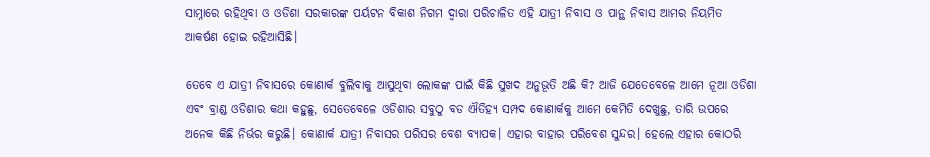ସାମ୍ନାରେ ରହିଥିବା ଓ ଓଡିଶା ସରକାରଙ୍କ ପର୍ୟଟନ ବିକାଶ ନିଗମ ଦ୍ଵାରା ପରିଚାଳିତ ଏହି ଯାତ୍ରୀ ନିବାସ ଓ ପାନ୍ଥ ନିବାସ ଆମର ନିୟମିତ ଆକର୍ଷଣ ହୋଇ ରହିଆସିଛି।

ତେବେ ଏ ଯାତ୍ରୀ ନିବାସରେ କୋଣାର୍କ ବୁଲିବାକୁ ଆସୁଥିବା ଲୋକଙ୍କ ପାଇଁ କିଛି ସୁଖଦ ଅନୁଭୂତି ଅଛି କି? ଆଜି ଯେତେବେଳେ ଆମେ ନୂଆ ଓଡିଶା ଏବଂ ବ୍ରାଣ୍ଡ ଓଡିଶାର କଥା କହୁଛୁ, ସେତେବେଳେ ଓଡିଶାର ସବୁଠୁ ବଡ ଐତିହ୍ୟ ସମ୍ପଦ କୋଣାର୍କକୁ ଆମେ କେମିତି ଦେଖୁଛୁ, ତାରି ଉପରେ ଅନେକ କିଛି ନିର୍ଭର କରୁଛି। କୋଣାର୍କ ଯାତ୍ରୀ ନିବାସର ପରିସର ବେଶ ବ୍ୟାପକ। ଏହାର ବାହାର ପରିବେଶ ସୁନ୍ଦର। ହେଲେ ଏହାର କୋଠରି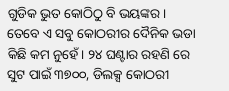ଗୁଡିକ ଭୁତ କୋଠିଠୁ ବି ଭୟଙ୍କର। ତେବେ ଏ ସବୁ କୋଠରୀର ଦୈନିକ ଭଡା କିଛି କମ ନୁହେଁ। ୨୪ ଘଣ୍ଟାର ରହଣି ରେ  ସୁଟ ପାଇଁ ୩୭୦୦, ଡିଲକ୍ସ କୋଠରୀ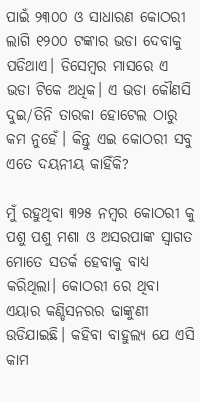ପାଇଁ ୨୩୦୦ ଓ ସାଧାରଣ କୋଠରୀ ଲାଗି ୧୨୦୦ ଟଙ୍କାର ଭଡା ଦେବାକୁ ପଡିଥାଏ। ଡିସେମ୍ବର ମାସରେ ଏ ଭଡା ଟିକେ ଅଧିକ। ଏ ଭଡା କୌଣସି ଦୁଇ/ତିନି ତାରକା ହୋଟେଲ ଠାରୁ କମ ନୁହେଁ। କିନ୍ତୁ ଏଇ କୋଠରୀ ସବୁ ଏତେ ଦୟନୀୟ କାହିଁକି?

ମୁଁ ରହୁଥିବା ୩୨୫ ନମ୍ବର କୋଠରୀ କୁ ପଶୁ ପଶୁ ମଶା ଓ ଅସରପାଙ୍କ ସ୍ଵାଗତ ମୋତେ ସତର୍କ ହେବାକୁ ବାଧ୍ୟ କରିଥିଲା। କୋଠରୀ ରେ ଥିବା ଏୟାର କଣ୍ଡିସନରର ଢାଙ୍କୁଣୀ ଉଡିଯାଇଛି। କହିବା ବାହୁଲ୍ୟ ଯେ ଏସି କାମ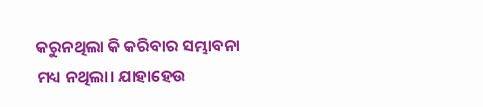କରୁନଥିଲା କି କରିବାର ସମ୍ଭାବନା ମଧ୍ୟ ନଥିଲା। ଯାହାହେଉ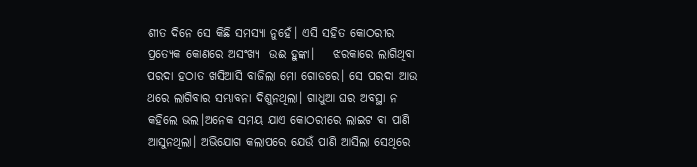ଶୀତ ଦିନେ ସେ କିଛି ସମସ୍ୟା ନୁହେଁ। ଏସି ସହିତ କୋଠରୀର ପ୍ରତ୍ୟେକ କୋଣରେ ଅସଂଖ୍ୟ  ଉଈ ହୁଙ୍କା।    ଝରକାରେ ଲାଗିଥିବା ପରଦା ହଠାତ ଖସିଆସି ବାଜିଲା ମୋ ଗୋଡରେ। ସେ ପରଦା ଆଉ ଥରେ ଲାଗିବାର ସମ୍ଭାବନା ଦିଶୁନଥିଲା। ଗାଧୁଆ ଘର ଅବସ୍ଥା ନ କହିଲେ ଭଲ।ଅନେକ ସମୟ ଯାଏ କୋଠରୀରେ ଲାଇଟ ବା ପାଣି ଆସୁନଥିଲା। ଅଭିଯୋଗ କଲାପରେ ଯେଉଁ ପାଣି ଆସିଲା ସେଥିରେ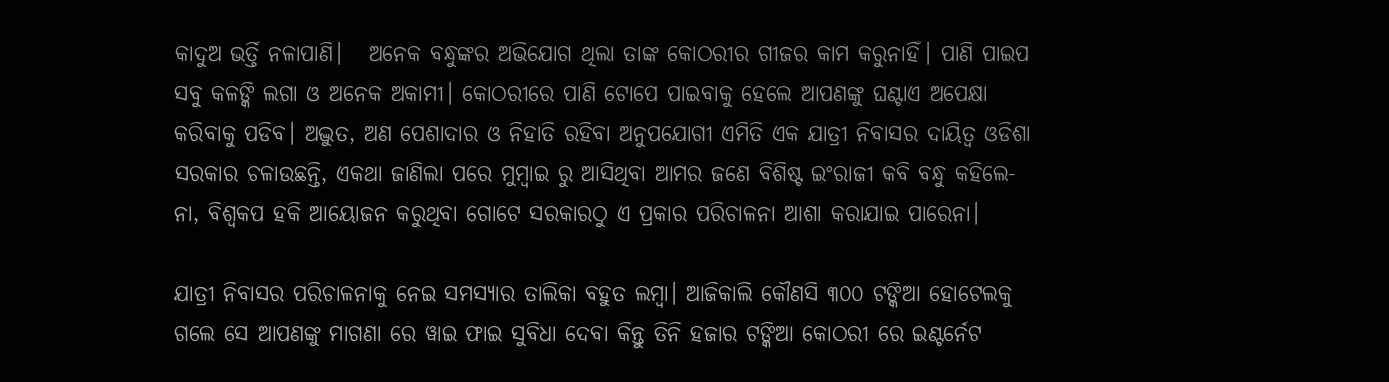କାଦୁଅ ଭର୍ତ୍ତି ନଳାପାଣି।   ଅନେକ ବନ୍ଧୁଙ୍କର ଅଭିଯୋଗ ଥିଲା ତାଙ୍କ କୋଠରୀର ଗୀଜର କାମ କରୁନାହିଁ। ପାଣି ପାଇପ ସବୁ କଳଙ୍କି ଲଗା ଓ ଅନେକ ଅକାମୀ। କୋଠରୀରେ ପାଣି ଟୋପେ ପାଇବାକୁ ହେଲେ ଆପଣଙ୍କୁ ଘଣ୍ଟାଏ ଅପେକ୍ଷା କରିବାକୁ ପଡିବ। ଅଦ୍ଭୁତ, ଅଣ ପେଶାଦାର ଓ ନିହାତି ରହିବା ଅନୁପଯୋଗୀ ଏମିତି ଏକ ଯାତ୍ରୀ ନିବାସର ଦାୟିତ୍ଵ ଓଡିଶା ସରକାର ଚଳାଉଛନ୍ତି, ଏକଥା ଜାଣିଲା ପରେ ମୁମ୍ବାଇ ରୁ ଆସିଥିବା ଆମର ଜଣେ ବିଶିଷ୍ଟ ଇଂରାଜୀ କବି ବନ୍ଧୁ କହିଲେ- ନା, ବିଶ୍ଵକପ ହକି ଆୟୋଜନ କରୁଥିବା ଗୋଟେ ସରକାରଠୁ ଏ ପ୍ରକାର ପରିଚାଳନା ଆଶା କରାଯାଇ ପାରେନା।

ଯାତ୍ରୀ ନିବାସର ପରିଚାଳନାକୁ ନେଇ ସମସ୍ୟାର ତାଲିକା ବହୁତ ଲମ୍ବା। ଆଜିକାଲି କୌଣସି ୩୦୦ ଟଙ୍କିଆ ହୋଟେଲକୁ ଗଲେ ସେ ଆପଣଙ୍କୁ ମାଗଣା ରେ ୱାଇ ଫାଇ ସୁବିଧା ଦେବା କିନ୍ତୁ ତିନି ହଜାର ଟଙ୍କିଆ କୋଠରୀ ରେ ଇଣ୍ଟର୍ନେଟ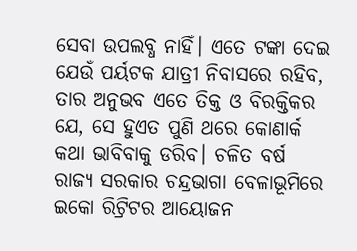ସେବା ଉପଲବ୍ଧ ନାହିଁ। ଏତେ ଟଙ୍କା ଦେଇ ଯେଉଁ ପର୍ୟଟକ ଯାତ୍ରୀ ନିବାସରେ ରହିବ, ତାର ଅନୁଭବ ଏତେ ତିକ୍ତ ଓ ବିରକ୍ତିକର ଯେ, ସେ ହୁଏତ ପୁଣି ଥରେ କୋଣାର୍କ କଥା ଭାବିବାକୁ ଡରିବ। ଚଳିତ ବର୍ଷ ରାଜ୍ୟ ସରକାର ଚନ୍ଦ୍ରଭାଗା ବେଳାଭୂମିରେ ଇକୋ ରିଟ୍ରିଟର ଆୟୋଜନ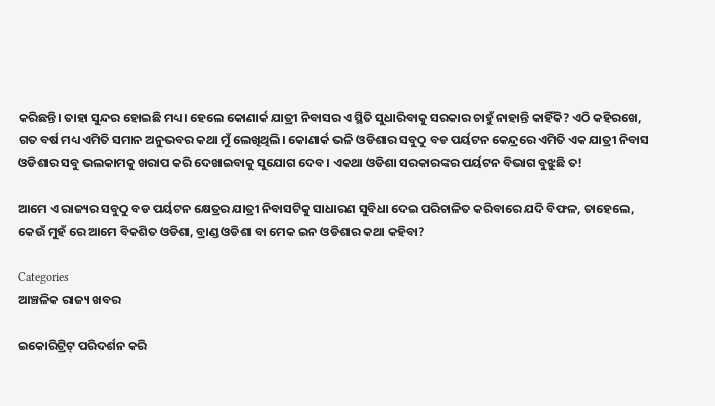କରିଛନ୍ତି। ତାହା ସୁନ୍ଦର ହୋଇଛି ମଧ୍ୟ। ହେଲେ କୋଣାର୍କ ଯାତ୍ରୀ ନିବାସର ଏ ସ୍ଥିତି ସୁଧାରିବାକୁ ସରକାର ଚାହୁଁ ନାହାନ୍ତି କାହିଁକି? ଏଠି କହିରଖେ, ଗତ ବର୍ଷ ମଧ୍ୟ ଏମିତି ସମାନ ଅନୁଭବର କଥା ମୁଁ ଲେଖିଥିଲି। କୋଣାର୍କ ଭଳି ଓଡିଶାର ସବୁଠୁ ବଡ ପର୍ୟଟନ କେନ୍ଦ୍ରରେ ଏମିତି ଏକ ଯାତ୍ରୀ ନିବାସ ଓଡିଶାର ସବୁ ଭଲକାମକୁ ଖରାପ କରି ଦେଖାଇବାକୁ ସୁଯୋଗ ଦେବ। ଏକଥା ଓଡିଶା ସରକାରଙ୍କର ପର୍ୟଟନ ବିଭାଗ ବୁଝୁଛି ତ!

ଆମେ ଏ ରାଜ୍ୟର ସବୁଠୁ ବଡ ପର୍ୟଟନ କ୍ଷେତ୍ରର ଯାତ୍ରୀ ନିବାସଟିକୁ ସାଧାରଣ ସୁବିଧା ଦେଇ ପରିଚାଳିତ କରିବାରେ ଯଦି ବିଫଳ, ତାହେଲେ, କେଉଁ ମୁହଁ ରେ ଆମେ ବିକଶିତ ଓଡିଶା, ବ୍ରାଣ୍ଡ ଓଡିଶା ବା ମେକ ଇନ ଓଡିଶାର କଥା କହିବା?

Categories
ଆଞ୍ଚଳିକ ରାଜ୍ୟ ଖବର

ଇକୋରିଟ୍ରିଟ୍‌ ପରିଦର୍ଶନ କରି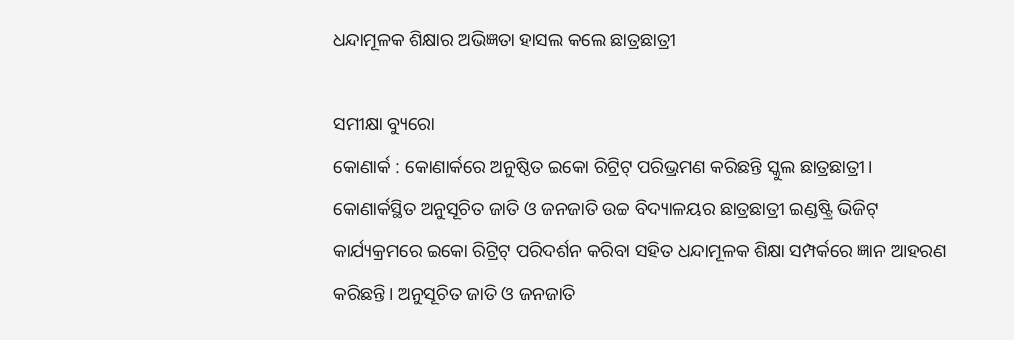ଧନ୍ଦାମୂଳକ ଶିକ୍ଷାର ଅଭିଜ୍ଞତା ହାସଲ କଲେ ଛାତ୍ରଛାତ୍ରୀ

ସମୀକ୍ଷା ବ୍ୟୁରୋ
କୋଣାର୍କ : କୋଣାର୍କରେ ଅନୁଷ୍ଠିତ ଇକୋ ରିଟ୍ରିଟ୍‌ ପରିଭ୍ରମଣ କରିଛନ୍ତି ସ୍କୁଲ ଛାତ୍ରଛାତ୍ରୀ। କୋଣାର୍କସ୍ଥିତ ଅନୁସୂଚିତ ଜାତି ଓ ଜନଜାତି ଉଚ୍ଚ ବିଦ୍ୟାଳୟର ଛାତ୍ରଛାତ୍ରୀ ଇଣ୍ଡଷ୍ଟ୍ରି ଭିଜିଟ୍‌ କାର୍ଯ୍ୟକ୍ରମରେ ଇକୋ ରିଟ୍ରିଟ୍‌ ପରିଦର୍ଶନ କରିବା ସହିତ ଧନ୍ଦାମୂଳକ ଶିକ୍ଷା ସମ୍ପର୍କରେ ଜ୍ଞାନ ଆହରଣ କରିଛନ୍ତି। ଅନୁସୂଚିତ ଜାତି ଓ ଜନଜାତି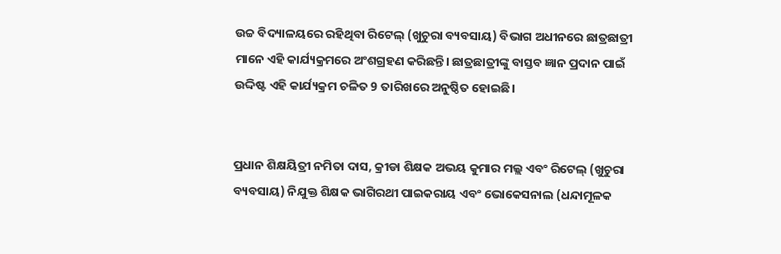ଉଚ୍ଚ ବିଦ୍ୟାଳୟରେ ରହିଥିବା ରିଟେଲ୍‌ (ଖୁଚୁରା ବ୍ୟବସାୟ) ବିଭାଗ ଅଧୀନରେ ଛାତ୍ରଛାତ୍ରୀ ମାନେ ଏହି କାର୍ଯ୍ୟକ୍ରମରେ ଅଂଶଗ୍ରହଣ କରିଛନ୍ତି। ଛାତ୍ରଛାତ୍ରୀଙ୍କୁ ବାସ୍ତବ ଜ୍ଞାନ ପ୍ରଦାନ ପାଇଁ ଉଦ୍ଦିଷ୍ଟ ଏହି କାର୍ଯ୍ୟକ୍ରମ ଚଳିତ 9 ତାରିଖରେ ଅନୁଷ୍ଠିତ ହୋଇଛି।


ପ୍ରଧାନ ଶିକ୍ଷୟିତ୍ରୀ ନମିତା ଦାସ, କ୍ରୀଡା ଶିକ୍ଷକ ଅଭୟ କୁମାର ମଲ୍ଲ ଏବଂ ରିଟେଲ୍‌ (ଖୁଚୁରା ବ୍ୟବସାୟ) ନିଯୁକ୍ତ ଶିକ୍ଷକ ଭାଗିରଥୀ ପାଇକରାୟ ଏବଂ ଭୋକେସନାଲ (ଧନ୍ଦାମୂଳକ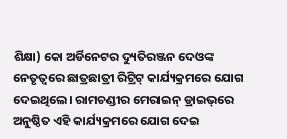ଶିକ୍ଷା) କୋ ଅର୍ଡିନେଟର ଦ୍ୟୁତିରଞ୍ଜନ ଦେଓଙ୍କ ନେତୃତ୍ବରେ ଛାତ୍ରଛାତ୍ରୀ ରିଟ୍ରିଟ୍‌ କାର୍ଯ୍ୟକ୍ରମରେ ଯୋଗ ଦେଇଥିଲେ। ରାମଚଣ୍ଡୀର ମେରାଇନ୍‌ ଡ୍ରାଇଭ୍‌ରେ ଅନୁଷ୍ଠିତ ଏହି କାର୍ଯ୍ୟକ୍ରମରେ ଯୋଗ ଦେଇ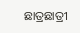ଛାତ୍ରଛାତ୍ରୀ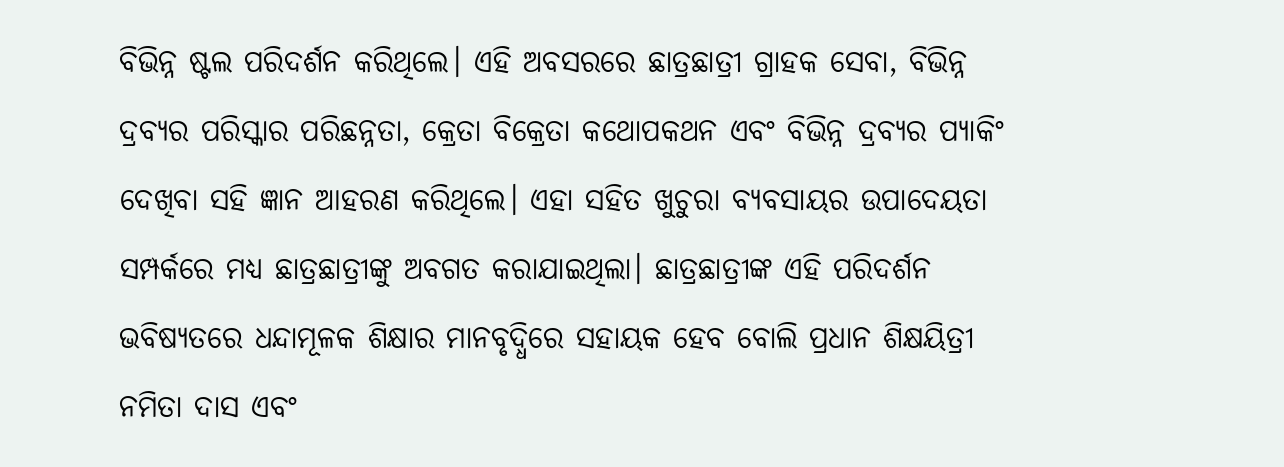ବିଭିନ୍ନ ଷ୍ଟଲ ପରିଦର୍ଶନ କରିଥିଲେ। ଏହି ଅବସରରେ ଛାତ୍ରଛାତ୍ରୀ ଗ୍ରାହକ ସେବା, ବିଭିନ୍ନ ଦ୍ରବ୍ୟର ପରିସ୍କାର ପରିଛନ୍ନତା, କ୍ରେତା ବିକ୍ରେତା କଥୋପକଥନ ଏବଂ ବିଭିନ୍ନ ଦ୍ରବ୍ୟର ପ୍ୟାକିଂ ଦେଖିବା ସହି ଜ୍ଞାନ ଆହରଣ କରିଥିଲେ। ଏହା ସହିତ ଖୁଚୁରା ବ୍ୟବସାୟର ଉପାଦେୟତା ସମ୍ପର୍କରେ ମଧ୍ୟ ଛାତ୍ରଛାତ୍ରୀଙ୍କୁ ଅବଗତ କରାଯାଇଥିଲା। ଛାତ୍ରଛାତ୍ରୀଙ୍କ ଏହି ପରିଦର୍ଶନ ଭବିଷ୍ୟତରେ ଧନ୍ଦାମୂଳକ ଶିକ୍ଷାର ମାନବୃଦ୍ଧିରେ ସହାୟକ ହେବ ବୋଲି ପ୍ରଧାନ ଶିକ୍ଷୟିତ୍ରୀ ନମିତା ଦାସ ଏବଂ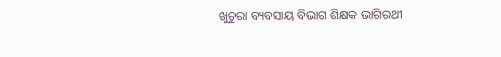ଖୁଚୁରା ବ୍ୟବସାୟ ବିଭାଗ ଶିକ୍ଷକ ଭାଗିରଥୀ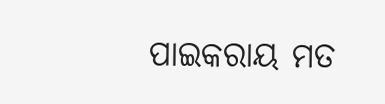ପାଇକରାୟ ମତ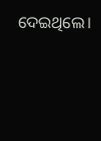ଦେଇଥିଲେ।